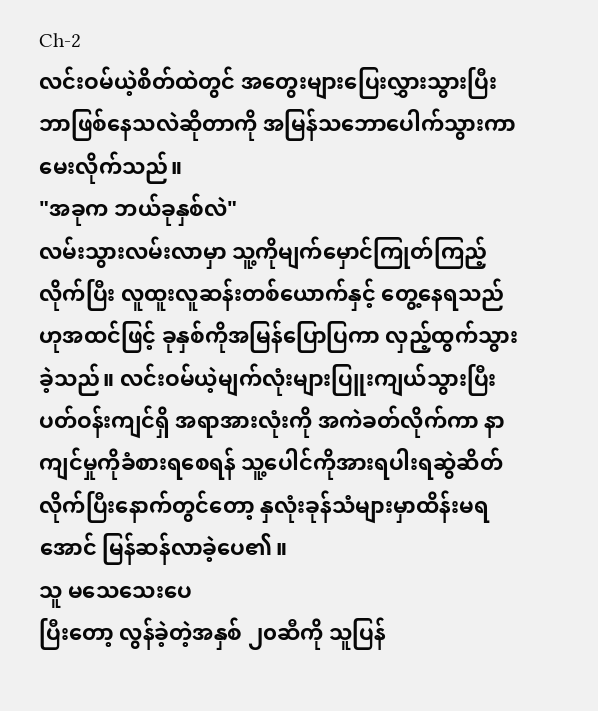Ch-2
လင်းဝမ်ယဲ့စိတ်ထဲတွင် အတွေးများပြေးလွှားသွားပြီး ဘာဖြစ်နေသလဲဆိုတာကို အမြန်သဘောပေါက်သွားကာ မေးလိုက်သည်။
"အခုက ဘယ်ခုနှစ်လဲ"
လမ်းသွားလမ်းလာမှာ သူ့ကိုမျက်မှောင်ကြုတ်ကြည့်လိုက်ပြီး လူထူးလူဆန်းတစ်ယောက်နှင့် တွေ့နေရသည်ဟုအထင်ဖြင့် ခုနှစ်ကိုအမြန်ပြောပြကာ လှည့်ထွက်သွားခဲ့သည်။ လင်းဝမ်ယဲ့မျက်လုံးများပြူးကျယ်သွားပြီး ပတ်ဝန်းကျင်ရှိ အရာအားလုံးကို အကဲခတ်လိုက်ကာ နာကျင်မှုကိုခံစားရစေရန် သူ့ပေါင်ကိုအားရပါးရဆွဲဆိတ်လိုက်ပြီးနောက်တွင်တော့ နှလုံးခုန်သံများမှာထိန်းမရအောင် မြန်ဆန်လာခဲ့ပေ၏။
သူ မသေသေးပေ
ပြီးတော့ လွန်ခဲ့တဲ့အနှစ် ၂၀ဆီကို သူပြန်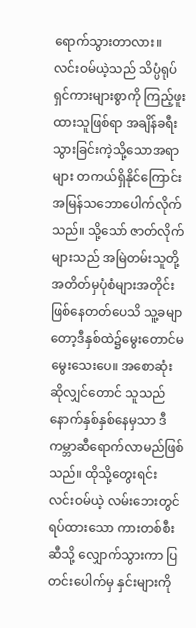ရောက်သွားတာလား။
လင်းဝမ်ယဲ့သည် သိပ္ပံရုပ်ရှင်ကားများစွာကို ကြည့်ဖူးထားသူဖြစ်ရာ အချိန်ခရီးသွားခြင်းကဲ့သို့သောအရာများ တကယ်ရှိနိုင်ကြောင်း အမြန်သဘောပေါက်လိုက်သည်။ သို့သော် ဇာတ်လိုက်များသည် အမြဲတမ်းသူတို့အတိတ်မှပုံစံများအတိုင်းဖြစ်နေတတ်ပေသိ သူ့ခမျာတော့ဒီနှစ်ထဲ၌မွေးတောင်မမွေးသေးပေ။ အစောဆုံးဆိုလျှင်တောင် သူသည်နောက်နှစ်နှစ်နေမှသာ ဒီကမ္ဘာဆီရောက်လာမည်ဖြစ်သည်။ ထိုသို့တွေးရင်း လင်းဝမ်ယဲ့ လမ်းဘေးတွင်ရပ်ထားသော ကားတစ်စီးဆီသို့ လျှောက်သွားကာ ပြတင်းပေါက်မှ နှင်းများကို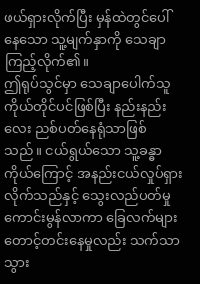ဖယ်ရှားလိုက်ပြီး မှန်ထဲတွင်ပေါ်နေသော သူ့မျက်နှာကို သေချာကြည့်လိုက်၏။
ဤရုပ်သွင်မှာ သေချာပေါက်သူကိုယ်တိုင်ပင်ဖြစ်ပြီး နည်းနည်းလေး ညစ်ပတ်နေရုံသာဖြစ်သည်။ ငယ်ရွယ်သော သူ့ခန္ဓာကိုယ်ကြောင့် အနည်းငယ်လှုပ်ရှားလိုက်သည်နှင့် သွေးလည်ပတ်မှုကောင်းမွန်လာကာ ခြေလက်များတောင့်တင်းနေမှုလည်း သက်သာသွား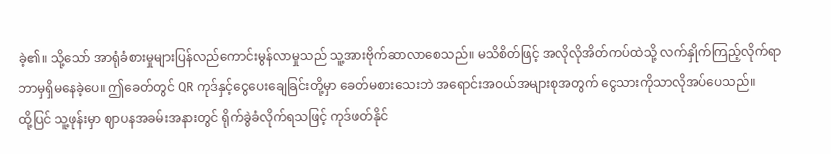ခဲ့၏။ သို့သော် အာရုံခံစားမှုများပြန်လည်ကောင်းမွန်လာမှုသည် သူ့အားဗိုက်ဆာလာစေသည်။ မသိစိတ်ဖြင့် အလိုလိုအိတ်ကပ်ထဲသို့ လက်နှိုက်ကြည့်လိုက်ရာ ဘာမှရှိမနေခဲ့ပေ။ ဤခေတ်တွင် QR ကုဒ်နှင့်ငွေပေးချေခြင်းတို့မှာ ခေတ်မစားသေးဘဲ အရောင်းအဝယ်အများစုအတွက် ငွေသားကိုသာလိုအပ်ပေသည်။
ထို့ပြင် သူ့ဖုန်းမှာ ဈာပနအခမ်းအနားတွင် ရိုက်ခွဲခံလိုက်ရသဖြင့် ကုဒ်ဖတ်နိုင်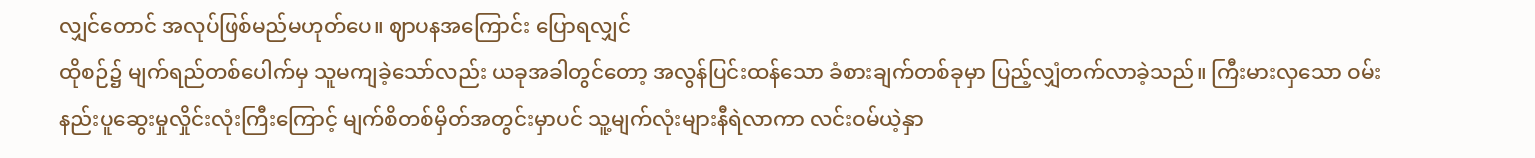လျှင်တောင် အလုပ်ဖြစ်မည်မဟုတ်ပေ။ ဈာပနအကြောင်း ပြောရလျှင်
ထိုစဉ်၌ မျက်ရည်တစ်ပေါက်မှ သူမကျခဲ့သော်လည်း ယခုအခါတွင်တော့ အလွန်ပြင်းထန်သော ခံစားချက်တစ်ခုမှာ ပြည့်လျှံတက်လာခဲ့သည်။ ကြီးမားလှသော ဝမ်းနည်းပူဆွေးမှုလှိုင်းလုံးကြီးကြောင့် မျက်စိတစ်မှိတ်အတွင်းမှာပင် သူ့မျက်လုံးများနီရဲလာကာ လင်းဝမ်ယဲ့နှာ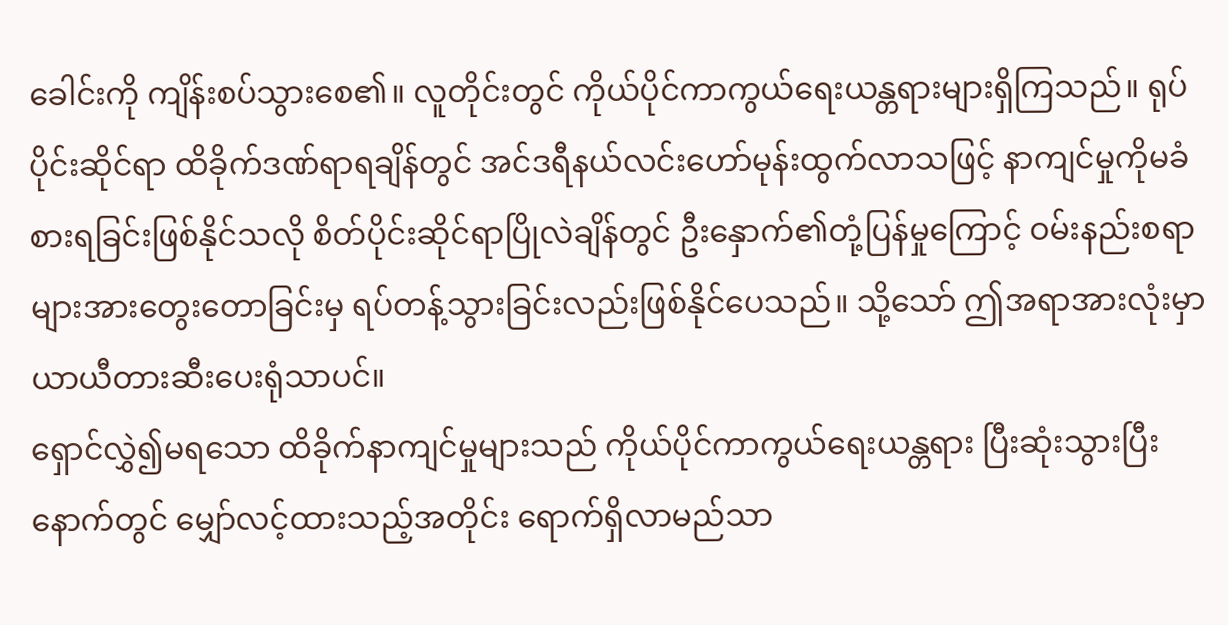ခေါင်းကို ကျိန်းစပ်သွားစေ၏။ လူတိုင်းတွင် ကိုယ်ပိုင်ကာကွယ်ရေးယန္တရားများရှိကြသည်။ ရုပ်ပိုင်းဆိုင်ရာ ထိခိုက်ဒဏ်ရာရချိန်တွင် အင်ဒရီနယ်လင်းဟော်မုန်းထွက်လာသဖြင့် နာကျင်မှုကိုမခံစားရခြင်းဖြစ်နိုင်သလို စိတ်ပိုင်းဆိုင်ရာပြိုလဲချိန်တွင် ဦးနှောက်၏တုံ့ပြန်မှုကြောင့် ဝမ်းနည်းစရာများအားတွေးတောခြင်းမှ ရပ်တန့်သွားခြင်းလည်းဖြစ်နိုင်ပေသည်။ သို့သော် ဤအရာအားလုံးမှာ ယာယီတားဆီးပေးရုံသာပင်။
ရှောင်လွှဲ၍မရသော ထိခိုက်နာကျင်မှုများသည် ကိုယ်ပိုင်ကာကွယ်ရေးယန္တရား ပြီးဆုံးသွားပြီးနောက်တွင် မျှော်လင့်ထားသည့်အတိုင်း ရောက်ရှိလာမည်သာ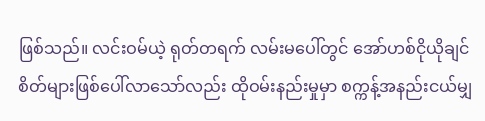ဖြစ်သည်။ လင်းဝမ်ယဲ့ ရုတ်တရက် လမ်းမပေါ်တွင် အော်ဟစ်ငိုယိုချင်စိတ်များဖြစ်ပေါ်လာသော်လည်း ထိုဝမ်းနည်းမှုမှာ စက္ကန့်အနည်းငယ်မျှ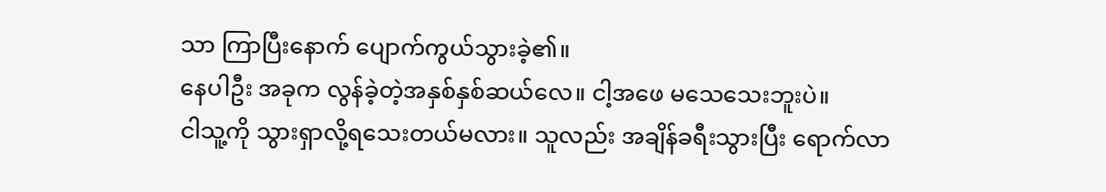သာ ကြာပြီးနောက် ပျောက်ကွယ်သွားခဲ့၏။
နေပါဦး အခုက လွန်ခဲ့တဲ့အနှစ်နှစ်ဆယ်လေ။ ငါ့အဖေ မသေသေးဘူးပဲ။
ငါသူ့ကို သွားရှာလို့ရသေးတယ်မလား။ သူလည်း အချိန်ခရီးသွားပြီး ရောက်လာ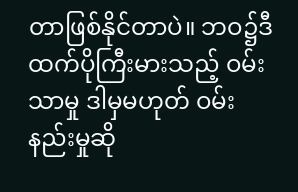တာဖြစ်နိုင်တာပဲ။ ဘဝ၌ဒီထက်ပိုကြီးမားသည့် ဝမ်းသာမှု ဒါမှမဟုတ် ဝမ်းနည်းမှုဆို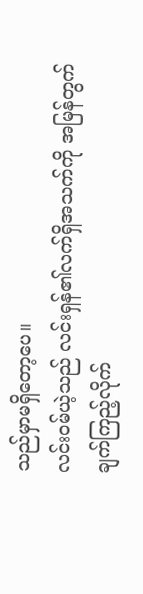သည်မှာမရှိတော့ပေ။
လင်းဝမ်ယဲ့သည် လင်းရှန်၏လက်ရှိအသက်ကို အမြန်တွက်ချက်ကြည့်လိုက်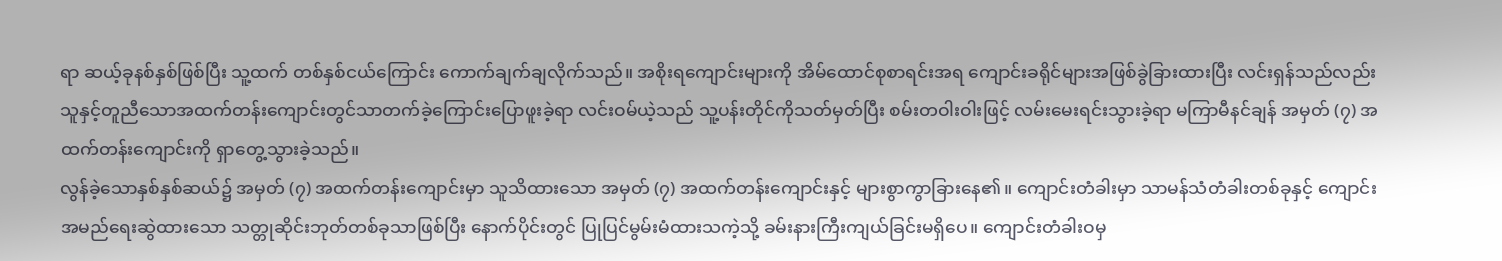ရာ ဆယ့်ခုနစ်နှစ်ဖြစ်ပြီး သူ့ထက် တစ်နှစ်ငယ်ကြောင်း ကောက်ချက်ချလိုက်သည်။ အစိုးရကျောင်းများကို အိမ်ထောင်စုစာရင်းအရ ကျောင်းခရိုင်များအဖြစ်ခွဲခြားထားပြီး လင်းရှန်သည်လည်း သူနှင့်တူညီသောအထက်တန်းကျောင်းတွင်သာတက်ခဲ့ကြောင်းပြောဖူးခဲ့ရာ လင်းဝမ်ယဲ့သည် သူ့ပန်းတိုင်ကိုသတ်မှတ်ပြီး စမ်းတဝါးဝါးဖြင့် လမ်းမေးရင်းသွားခဲ့ရာ မကြာမီနင်ချန် အမှတ် (၇) အထက်တန်းကျောင်းကို ရှာတွေ့သွားခဲ့သည်။
လွန်ခဲ့သောနှစ်နှစ်ဆယ်၌ အမှတ် (၇) အထက်တန်းကျောင်းမှာ သူသိထားသော အမှတ် (၇) အထက်တန်းကျောင်းနှင့် များစွာကွာခြားနေ၏။ ကျောင်းတံခါးမှာ သာမန်သံတံခါးတစ်ခုနှင့် ကျောင်းအမည်ရေးဆွဲထားသော သတ္တုဆိုင်းဘုတ်တစ်ခုသာဖြစ်ပြီး နောက်ပိုင်းတွင် ပြုပြင်မွမ်းမံထားသကဲ့သို့ ခမ်းနားကြီးကျယ်ခြင်းမရှိပေ။ ကျောင်းတံခါးဝမှ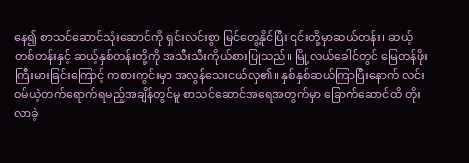နေ၍ စာသင်ဆောင်သုံးဆောင်ကို ရှင်းလင်းစွာ မြင်တွေ့နိုင်ပြီး ၎င်းတို့မှာဆယ်တန်း၊ ဆယ့်တစ်တန်းနှင့် ဆယ့်နှစ်တန်းတို့ကို အသီးသီးကိုယ်စားပြုသည်။ မြို့လယ်ခေါင်တွင် မြေတန်ဖိုးကြီးမားခြင်းကြောင့် ကစားကွင်းမှာ အလွန်သေးငယ်လှ၏။ နှစ်နှစ်ဆယ်ကြာပြီးနောက် လင်းဝမ်ယဲ့တက်ရောက်ရမည့်အချိန်တွင်မူ စာသင်ဆောင်အရေအတွက်မှာ ခြောက်ဆောင်ထိ တိုးလာခဲ့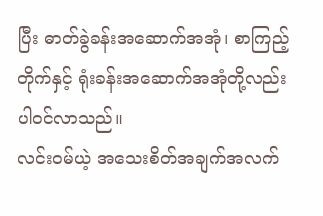ပြီး ဓာတ်ခွဲခန်းအဆောက်အအုံ၊ စာကြည့်တိုက်နှင့် ရုံးခန်းအဆောက်အအုံတို့လည်း ပါဝင်လာသည်။
လင်းဝမ်ယဲ့ အသေးစိတ်အချက်အလက်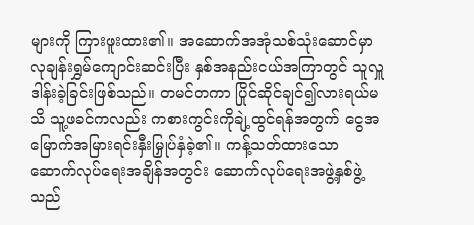များကို ကြားဖူးထား၏။ အဆောက်အအုံသစ်သုံးဆောင်မှာ လုချန်းရွှမ်ကျောင်းဆင်းပြီး နှစ်အနည်းငယ်အကြာတွင် သူလှူဒါန်းခဲ့ခြင်းဖြစ်သည်။ တမင်တကာ ပြိုင်ဆိုင်ချင်၍လားရယ်မသိ သူ့ဖခင်ကလည်း ကစားကွင်းကိုချဲ့ထွင်ရန်အတွက် ငွေအမြောက်အမြားရင်းနှီးမြှုပ်နှံခဲ့၏။ ကန့်သတ်ထားသော ဆောက်လုပ်ရေးအချိန်အတွင်း ဆောက်လုပ်ရေးအဖွဲ့နှစ်ဖွဲ့သည်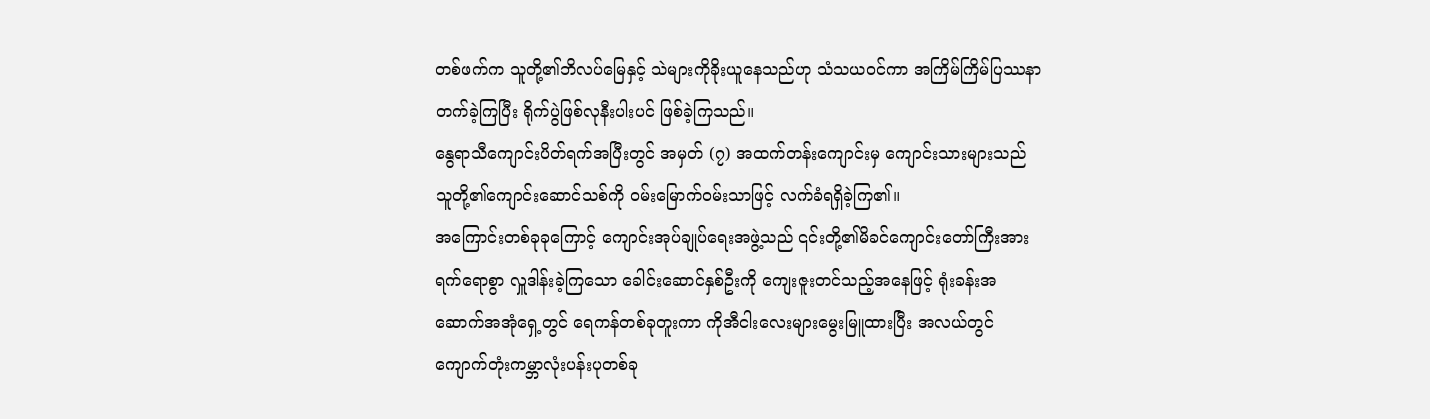တစ်ဖက်က သူတို့၏ဘိလပ်မြေနှင့် သဲများကိုခိုးယူနေသည်ဟု သံသယဝင်ကာ အကြိမ်ကြိမ်ပြဿနာတက်ခဲ့ကြပြီး ရိုက်ပွဲဖြစ်လုနီးပါးပင် ဖြစ်ခဲ့ကြသည်။
နွေရာသီကျောင်းပိတ်ရက်အပြီးတွင် အမှတ် (၇) အထက်တန်းကျောင်းမှ ကျောင်းသားများသည် သူတို့၏ကျောင်းဆောင်သစ်ကို ဝမ်းမြောက်ဝမ်းသာဖြင့် လက်ခံရရှိခဲ့ကြ၏။
အကြောင်းတစ်ခုခုကြောင့် ကျောင်းအုပ်ချုပ်ရေးအဖွဲ့သည် ၎င်းတို့၏မိခင်ကျောင်းတော်ကြီးအား ရက်ရောစွာ လှူဒါန်းခဲ့ကြသော ခေါင်းဆောင်နှစ်ဦးကို ကျေးဇူးတင်သည့်အနေဖြင့် ရုံးခန်းအဆောက်အအုံရှေ့တွင် ရေကန်တစ်ခုတူးကာ ကိုအီငါးလေးများမွေးမြူထားပြီး အလယ်တွင် ကျောက်တုံးကမ္ဘာလုံးပန်းပုတစ်ခု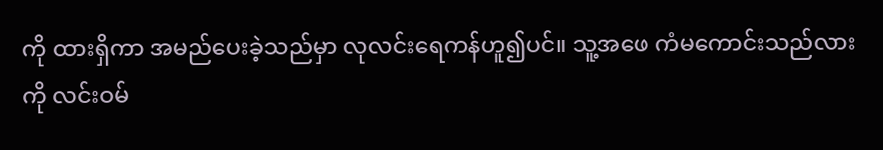ကို ထားရှိကာ အမည်ပေးခဲ့သည်မှာ လုလင်းရေကန်ဟူ၍ပင်။ သူ့အဖေ ကံမကောင်းသည်လားကို လင်းဝမ်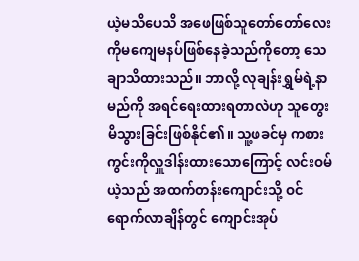ယဲ့မသိပေသိ အဖေဖြစ်သူတော်တော်လေးကိုမကျေမနပ်ဖြစ်နေခဲ့သည်ကိုတော့ သေချာသိထားသည်။ ဘာလို့ လုချန်းရွှမ်ရဲ့နာမည်ကို အရင်ရေးထားရတာလဲဟု သူတွေးမိသွားခြင်းဖြစ်နိုင်၏။ သူ့ဖခင်မှ ကစားကွင်းကိုလှူဒါန်းထားသောကြောင့် လင်းဝမ်ယဲ့သည် အထက်တန်းကျောင်းသို့ ဝင်ရောက်လာချိန်တွင် ကျောင်းအုပ်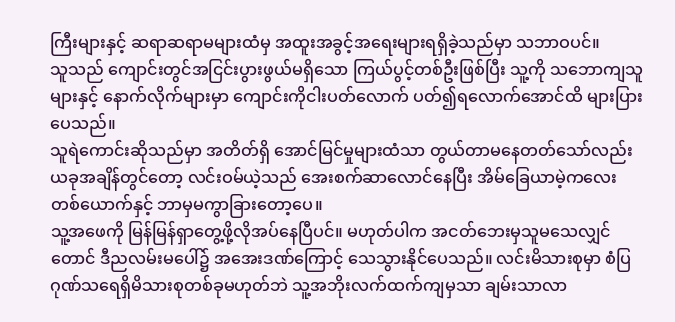ကြီးများနှင့် ဆရာဆရာမများထံမှ အထူးအခွင့်အရေးများရရှိခဲ့သည်မှာ သဘာဝပင်။
သူသည် ကျောင်းတွင်အငြင်းပွားဖွယ်မရှိသော ကြယ်ပွင့်တစ်ဦးဖြစ်ပြီး သူ့ကို သဘောကျသူများနှင့် နောက်လိုက်များမှာ ကျောင်းကိုငါးပတ်လောက် ပတ်၍ရလောက်အောင်ထိ များပြားပေသည်။
သူရဲကောင်းဆိုသည်မှာ အတိတ်ရှိ အောင်မြင်မှုများထံသာ တွယ်တာမနေတတ်သော်လည်း ယခုအချိန်တွင်တော့ လင်းဝမ်ယဲ့သည် အေးစက်ဆာလောင်နေပြီး အိမ်ခြေယာမဲ့ကလေးတစ်ယောက်နှင့် ဘာမှမကွာခြားတော့ပေ။
သူ့အဖေကို မြန်မြန်ရှာတွေ့ဖို့လိုအပ်နေပြီပင်။ မဟုတ်ပါက အငတ်ဘေးမှသူမသေလျှင်တောင် ဒီညလမ်းမပေါ်၌ အအေးဒဏ်ကြောင့် သေသွားနိုင်ပေသည်။ လင်းမိသားစုမှာ စံပြဂုဏ်သရေရှိမိသားစုတစ်ခုမဟုတ်ဘဲ သူ့အဘိုးလက်ထက်ကျမှသာ ချမ်းသာလာ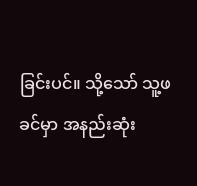ခြင်းပင်။ သို့သော် သူ့ဖခင်မှာ အနည်းဆုံး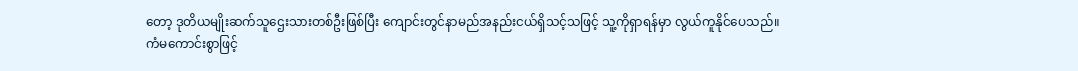တော့ ဒုတိယမျိုးဆက်သူဌေးသားတစ်ဦးဖြစ်ပြီး ကျောင်းတွင်နာမည်အနည်းငယ်ရှိသင့်သဖြင့် သူ့ကိုရှာရန်မှာ လွယ်ကူနိုင်ပေသည်။
ကံမကောင်းစွာဖြင့်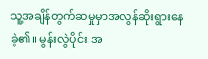သူ့အချိန်တွက်ဆမှုမှာအလွန်ဆိုးရွားနေခဲ့၏။ မွန်းလွဲပိုင်း အ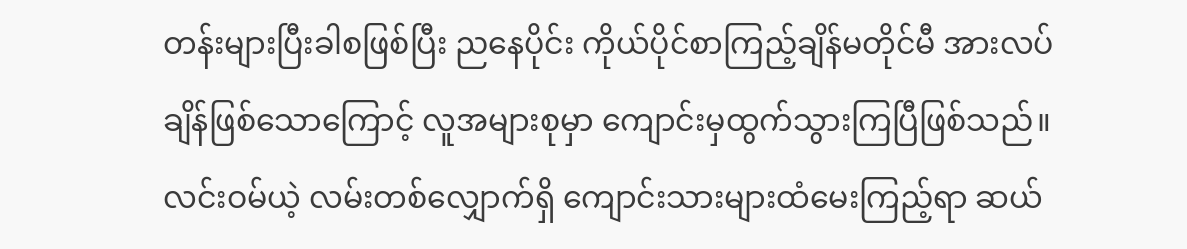တန်းများပြီးခါစဖြစ်ပြီး ညနေပိုင်း ကိုယ်ပိုင်စာကြည့်ချိန်မတိုင်မီ အားလပ်ချိန်ဖြစ်သောကြောင့် လူအများစုမှာ ကျောင်းမှထွက်သွားကြပြီဖြစ်သည်။ လင်းဝမ်ယဲ့ လမ်းတစ်လျှောက်ရှိ ကျောင်းသားများထံမေးကြည့်ရာ ဆယ်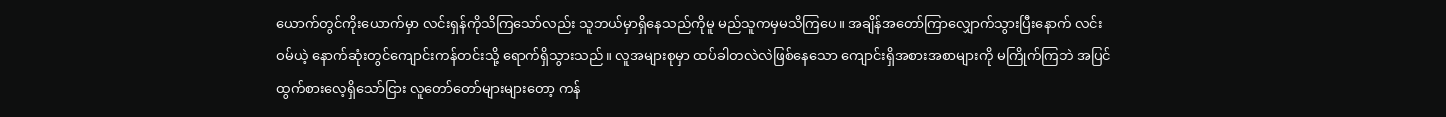ယောက်တွင်ကိုးယောက်မှာ လင်းရှန်ကိုသိကြသော်လည်း သူဘယ်မှာရှိနေသည်ကိုမူ မည်သူကမှမသိကြပေ။ အချိန်အတော်ကြာလျှောက်သွားပြီးနောက် လင်းဝမ်ယဲ့ နောက်ဆုံးတွင်ကျောင်းကန်တင်းသို့ ရောက်ရှိသွားသည်။ လူအများစုမှာ ထပ်ခါတလဲလဲဖြစ်နေသော ကျောင်းရှိအစားအစာများကို မကြိုက်ကြဘဲ အပြင်ထွက်စားလေ့ရှိသော်ငြား လူတော်တော်များများတော့ ကန်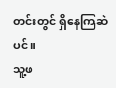တင်းတွင် ရှိနေကြဆဲပင်။
သူ့ဖ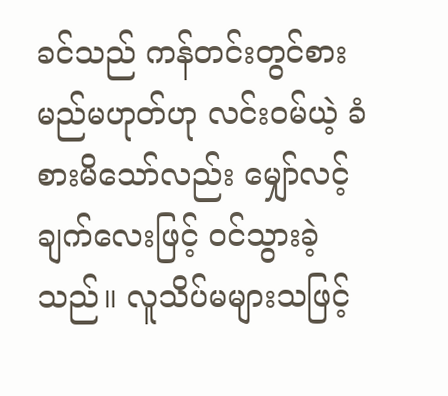ခင်သည် ကန်တင်းတွင်စားမည်မဟုတ်ဟု လင်းဝမ်ယဲ့ ခံစားမိသော်လည်း မျှော်လင့်ချက်လေးဖြင့် ဝင်သွားခဲ့သည်။ လူသိပ်မများသဖြင့်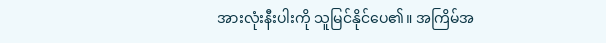အားလုံးနီးပါးကို သူမြင်နိုင်ပေ၏။ အကြိမ်အ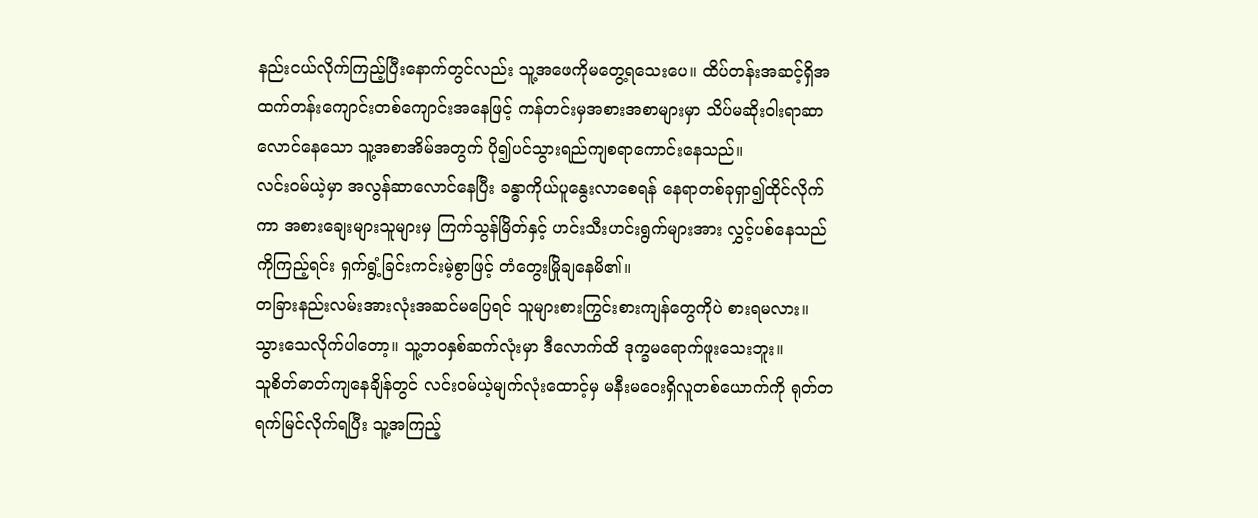နည်းငယ်လိုက်ကြည့်ပြီးနောက်တွင်လည်း သူ့အဖေကိုမတွေ့ရသေးပေ။ ထိပ်တန်းအဆင့်ရှိအထက်တန်းကျောင်းတစ်ကျောင်းအနေဖြင့် ကန်တင်းမှအစားအစာများမှာ သိပ်မဆိုးဝါးရာဆာလောင်နေသော သူ့အစာအိမ်အတွက် ပို၍ပင်သွားရည်ကျစရာကောင်းနေသည်။
လင်းဝမ်ယဲ့မှာ အလွန်ဆာလောင်နေပြီး ခန္ဓာကိုယ်ပူနွေးလာစေရန် နေရာတစ်ခုရှာ၍ထိုင်လိုက်ကာ အစားချေးများသူများမှ ကြက်သွန်မြိတ်နှင့် ဟင်းသီးဟင်းရွက်များအား လွှင့်ပစ်နေသည်ကိုကြည့်ရင်း ရှက်ရွံ့ခြင်းကင်းမဲ့စွာဖြင့် တံတွေးမြိုချနေမိ၏။
တခြားနည်းလမ်းအားလုံးအဆင်မပြေရင် သူများစားကြွင်းစားကျန်တွေကိုပဲ စားရမလား။ သွားသေလိုက်ပါတော့။ သူ့ဘဝနှစ်ဆက်လုံးမှာ ဒီလောက်ထိ ဒုက္ခမရောက်ဖူးသေးဘူး။
သူစိတ်ဓာတ်ကျနေချိန်တွင် လင်းဝမ်ယဲ့မျက်လုံးထောင့်မှ မနီးမဝေးရှိလူတစ်ယောက်ကို ရုတ်တရက်မြင်လိုက်ရပြီး သူ့အကြည့်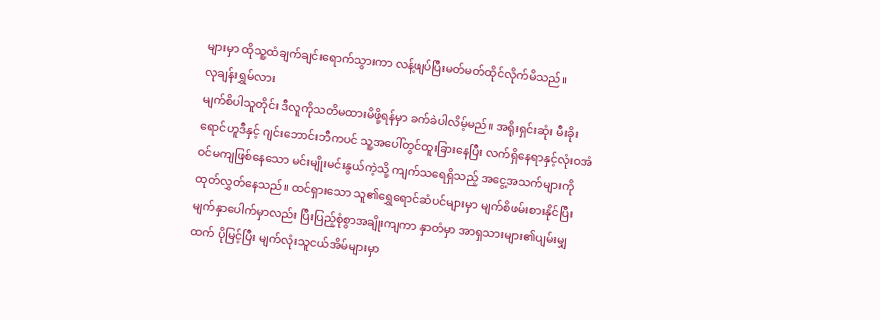များမှာ ထိုသူ့ထံချက်ချင်းရောက်သွားကာ လန့်ဖျပ်ပြီးမတ်မတ်ထိုင်လိုက်မိသည်။
လုချန်းရွှမ်လား
မျက်စိပါသူတိုင်း ဒီလူကိုသတိမထားမိဖို့ရန်မှာ ခက်ခဲပါလိမ့်မည်။ အရိုးရှင်းဆုံး မီးခိုးရောင်ဟူဒီနှင့် ဂျင်းဘောင်းဘီကပင် သူ့အပေါ်တွင်ထူးခြားနေပြီး လက်ရှိနေရာနှင့်လုံးဝအံဝင်မကျဖြစ်နေသော မင်းမျိုးမင်းနွယ်ကဲ့သို့ ကျက်သရေရှိသည့် အငွေ့အသက်များကို ထုတ်လွှတ်နေသည်။ ထင်ရှားသော သူ၏ရွှေရောင်ဆံပင်များမှာ မျက်စိဖမ်းစားနိုင်ပြီး မျက်နှာပေါက်မှာလည်း ပြီးပြည့်စုံစွာအချိုးကျကာ နှာတံမှာ အာရှသားများ၏ပျမ်းမျှထက် ပိုမြင့်ပြီး မျက်လုံးသူငယ်အိမ်များမှာ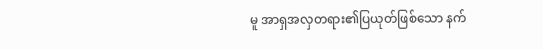မူ အာရှအလှတရား၏ပြယုတ်ဖြစ်သော နက်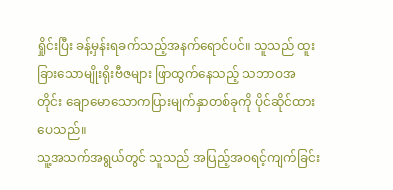ရှိုင်းပြီး ခန့်မှန်းရခက်သည့်အနက်ရောင်ပင်။ သူသည် ထူးခြားသောမျိုးရိုးဗီဇများ ဖြာထွက်နေသည့် သဘာဝအတိုင်း ချောမောသောကပြားမျက်နှာတစ်ခုကို ပိုင်ဆိုင်ထားပေသည်။
သူ့အသက်အရွယ်တွင် သူသည် အပြည့်အဝရင့်ကျက်ခြင်း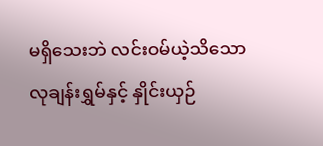မရှိသေးဘဲ လင်းဝမ်ယဲ့သိသော လုချန်းရွှမ်နှင့် နှိုင်းယှဉ်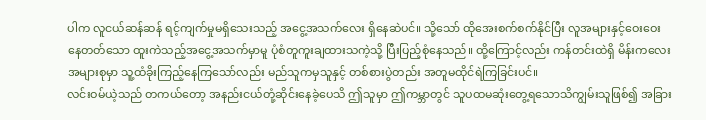ပါက လူငယ်ဆန်ဆန် ရင့်ကျက်မှုမရှိသေးသည့် အငွေ့အသက်လေး ရှိနေဆဲပင်။ သို့သော် ထိုအေးစက်စက်နိုင်ပြီး လူအများနှင့်ဝေးဝေးနေတတ်သော ထူးကဲသည့်အငွေ့အသက်မှာမူ ပုံစံတူကူးချထားသကဲ့သို့ ပြီးပြည့်စုံနေသည်။ ထို့ကြောင့်လည်း ကန်တင်းထဲရှိ မိန်းကလေးအများစုမှာ သူ့ထံခိုးကြည့်နေကြသော်လည်း မည်သူကမှသူနှင့် တစ်စားပွဲတည်း အတူမထိုင်ရဲကြခြင်းပင်။
လင်းဝမ်ယဲ့သည် တကယ်တော့ အနည်းငယ်တုံ့ဆိုင်းနေခဲ့ပေသိ ဤသူမှာ ဤကမ္ဘာတွင် သူပထမဆုံးတွေ့ရသောသိကျွမ်းသူဖြစ်၍ အခြား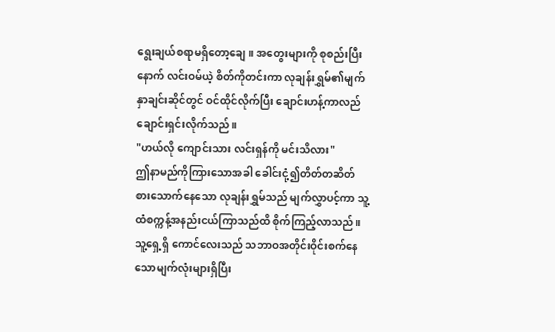ရွေးချယ်စရာမရှိတော့ချေ။ အတွေးများကို စုစည်းပြီးနောက် လင်းဝမ်ယဲ့ စိတ်ကိုတင်းကာ လုချန်းရွှမ်၏မျက်နှာချင်းဆိုင်တွင် ဝင်ထိုင်လိုက်ပြီး ချောင်းဟန့်ကာလည်ချောင်းရှင်းလိုက်သည်။
"ဟယ်လို ကျောင်းသား လင်းရှန်ကို မင်းသိလား"
ဤနာမည်ကိုကြားသောအခါ ခေါင်းငုံ့၍တိတ်တဆိတ်စားသောက်နေသော လုချန်းရွှမ်သည် မျက်လွှာပင့်ကာ သူ့ထံစက္ကန့်အနည်းငယ်ကြာသည်ထိ စိုက်ကြည့်လာသည်။ သူ့ရှေ့ရှိ ကောင်လေးသည် သဘာဝအတိုင်းဝိုင်းစက်နေသောမျက်လုံးများရှိပြီး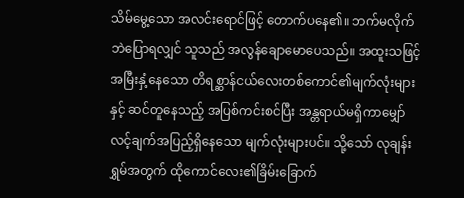သိမ်မွေ့သော အလင်းရောင်ဖြင့် တောက်ပနေ၏။ ဘက်မလိုက်ဘဲပြောရလျှင် သူသည် အလွန်ချောမောပေသည်။ အထူးသဖြင့် အမြီးနှံ့နေသော တိရစ္ဆာန်ငယ်လေးတစ်ကောင်၏မျက်လုံးများနှင့် ဆင်တူနေသည့် အပြစ်ကင်းစင်ပြီး အန္တရာယ်မရှိကာမျှော်လင့်ချက်အပြည့်ရှိနေသော မျက်လုံးများပင်။ သို့သော် လုချန်းရွှမ်အတွက် ထိုကောင်လေး၏ခြိမ်းခြောက်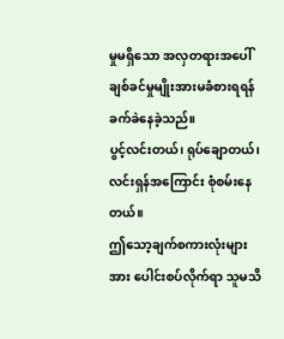မှုမရှိသော အလှတရားအပေါ်ချစ်ခင်မှုမျိုးအားမခံစားရရန် ခက်ခဲနေခဲ့သည်။
ပွင့်လင်းတယ်၊ ရုပ်ချောတယ်၊ လင်းရှန်အကြောင်း စုံစမ်းနေတယ်။
ဤသော့ချက်စကားလုံးများအား ပေါင်းစပ်လိုက်ရာ သူမသိ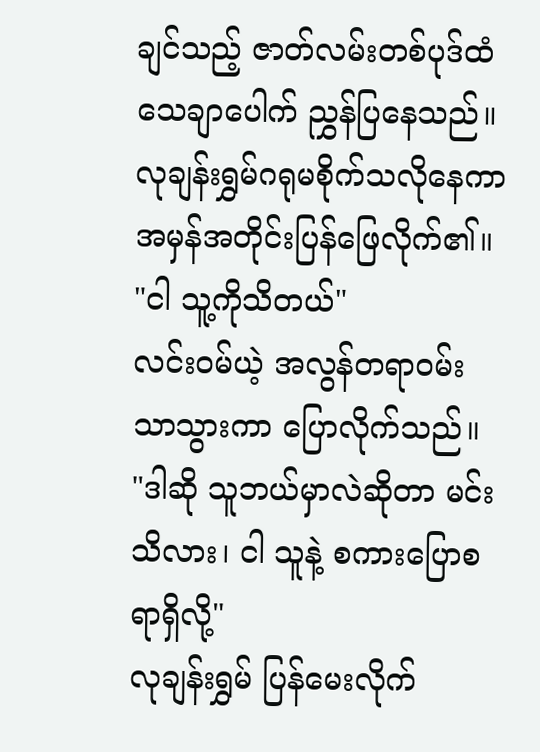ချင်သည့် ဇာတ်လမ်းတစ်ပုဒ်ထံ သေချာပေါက် ညွှန်ပြနေသည်။ လုချန်းရွှမ်ဂရုမစိုက်သလိုနေကာ အမှန်အတိုင်းပြန်ဖြေလိုက်၏။
"ငါ သူ့ကိုသိတယ်"
လင်းဝမ်ယဲ့ အလွန်တရာဝမ်းသာသွားကာ ပြောလိုက်သည်။
"ဒါဆို သူဘယ်မှာလဲဆိုတာ မင်းသိလား၊ ငါ သူနဲ့ စကားပြောစရာရှိလို့"
လုချန်းရွှမ် ပြန်မေးလိုက်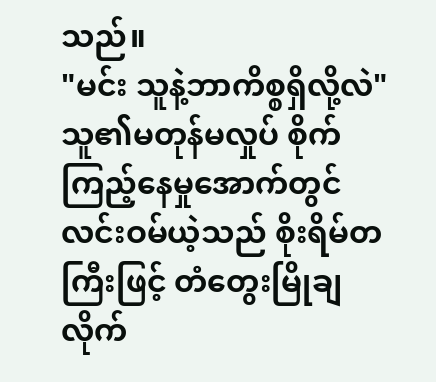သည်။
"မင်း သူနဲ့ဘာကိစ္စရှိလို့လဲ"
သူ၏မတုန်မလှုပ် စိုက်ကြည့်နေမှုအောက်တွင် လင်းဝမ်ယဲ့သည် စိုးရိမ်တကြီးဖြင့် တံတွေးမြိုချလိုက်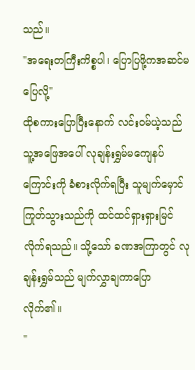သည်။
"အရေးတကြီးကိစ္စပါ၊ ပြောပြဖို့ကအဆင်မပြေလို့"
ထိုစကားပြောပြီးနောက် လင်းဝမ်ယဲ့သည် သူ့အဖြေအပေါ် လုချန်းရွှမ်မကျေနပ်ကြောင်းကို ခံစားလိုက်ရပြီး သူမျက်မှောင်ကြုတ်သွားသည်ကို ထင်ထင်ရှားရှားမြင်လိုက်ရသည်။ သို့သော် ခဏအကြာတွင် လုချန်းရွှမ်သည် မျက်လွှာချကာပြောလိုက်၏။
"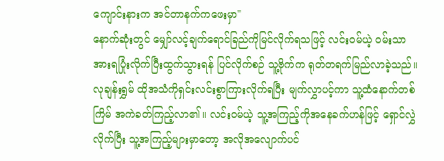ကျောင်းနားက အင်တာနက်ကဖေးမှာ"
နောက်ဆုံးတွင် မျှော်လင့်ချက်ရောင်ခြည်ကိုမြင်လိုက်ရသဖြင့် လင်းဝမ်ယဲ့ ဝမ်းသာအားရပြုံးလိုက်ပြီးထွက်သွားရန် ပြင်လိုက်စဉ် သူ့ဗိုက်က ရုတ်တရက်မြည်လာခဲ့သည်။ လုချန်းရွှမ် ထိုအသံကိုရှင်းလင်းစွာကြားလိုက်ရပြီး မျက်လွှာပင့်ကာ သူ့ထံနောက်တစ်ကြိမ် အကဲခတ်ကြည့်လာ၏။ လင်းဝမ်ယဲ့ သူ့အကြည့်ကိုအနေခက်ဟန်ဖြင့် ရှောင်လွှဲလိုက်ပြီး သူ့အကြည့်များမှာတော့ အလိုအလျောက်ပင်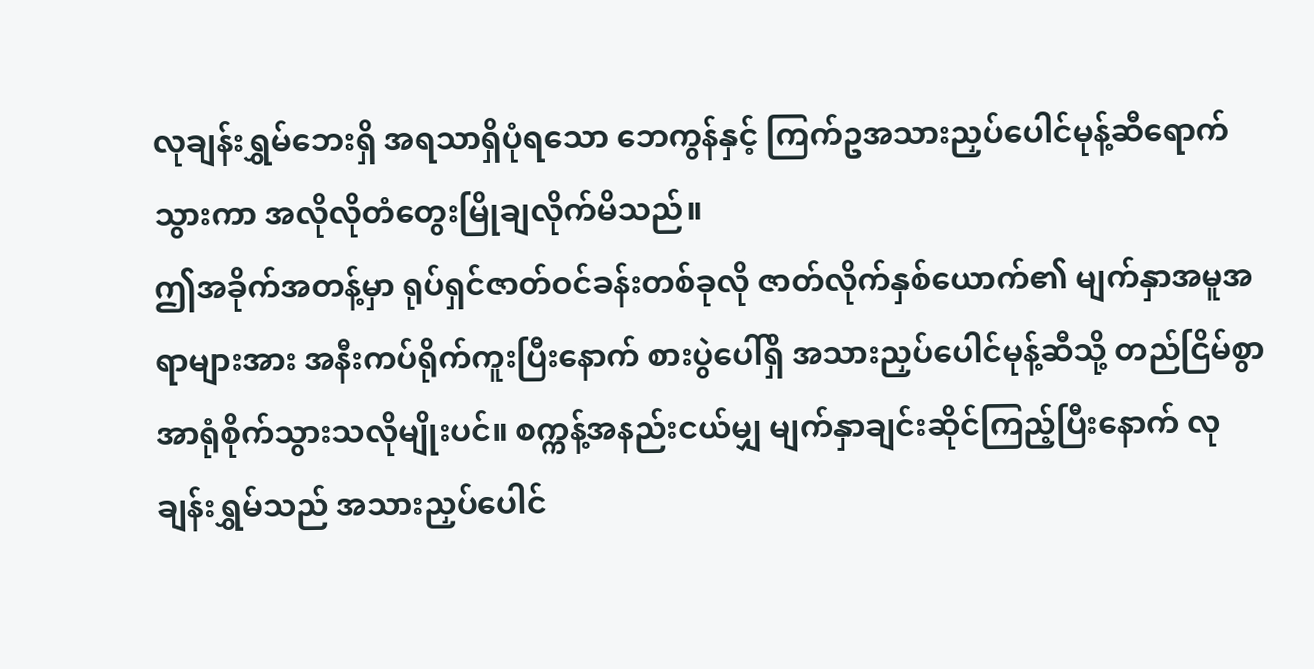လုချန်းရွှမ်ဘေးရှိ အရသာရှိပုံရသော ဘေကွန်နှင့် ကြက်ဥအသားညှပ်ပေါင်မုန့်ဆီရောက်သွားကာ အလိုလိုတံတွေးမြိုချလိုက်မိသည်။
ဤအခိုက်အတန့်မှာ ရုပ်ရှင်ဇာတ်ဝင်ခန်းတစ်ခုလို ဇာတ်လိုက်နှစ်ယောက်၏ မျက်နှာအမူအရာများအား အနီးကပ်ရိုက်ကူးပြီးနောက် စားပွဲပေါ်ရှိ အသားညှပ်ပေါင်မုန့်ဆီသို့ တည်ငြိမ်စွာ အာရုံစိုက်သွားသလိုမျိုးပင်။ စက္ကန့်အနည်းငယ်မျှ မျက်နှာချင်းဆိုင်ကြည့်ပြီးနောက် လုချန်းရွှမ်သည် အသားညှပ်ပေါင်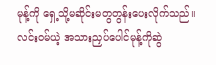မုန့်ကို ရှေ့သို့မဆိုင်းမတွတွန်းပေးလိုက်သည်။ လင်းဝမ်ယဲ့ အသားညှပ်ပေါင်မုန့်ကိုဆွဲ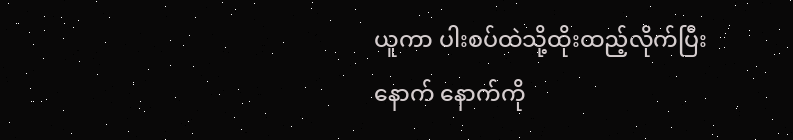ယူကာ ပါးစပ်ထဲသို့ထိုးထည့်လိုက်ပြီးနောက် နောက်ကို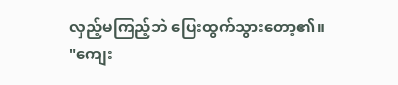လှည့်မကြည့်ဘဲ ပြေးထွက်သွားတော့၏။
"ကျေး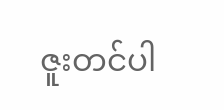ဇူးတင်ပါ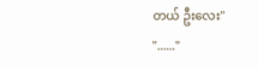တယ် ဦးလေး"
"......"